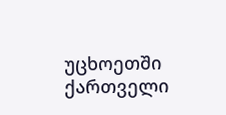უცხოეთში ქართველი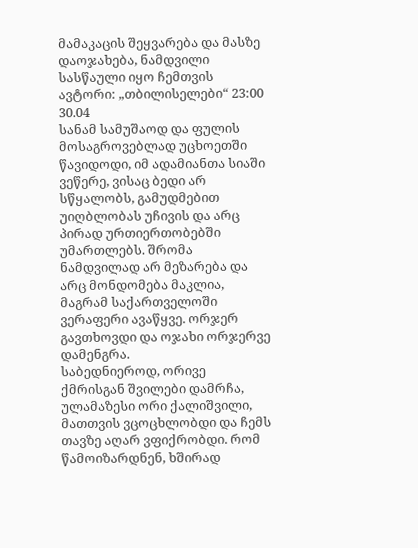მამაკაცის შეყვარება და მასზე დაოჯახება, ნამდვილი სასწაული იყო ჩემთვის
ავტორი: „თბილისელები“ 23:00 30.04
სანამ სამუშაოდ და ფულის მოსაგროვებლად უცხოეთში წავიდოდი, იმ ადამიანთა სიაში ვეწერე, ვისაც ბედი არ სწყალობს, გამუდმებით უიღბლობას უჩივის და არც პირად ურთიერთობებში უმართლებს. შრომა ნამდვილად არ მეზარება და არც მონდომება მაკლია, მაგრამ საქართველოში ვერაფერი ავაწყვე. ორჯერ გავთხოვდი და ოჯახი ორჯერვე დამენგრა.
საბედნიეროდ, ორივე ქმრისგან შვილები დამრჩა, ულამაზესი ორი ქალიშვილი, მათთვის ვცოცხლობდი და ჩემს თავზე აღარ ვფიქრობდი. რომ წამოიზარდნენ, ხშირად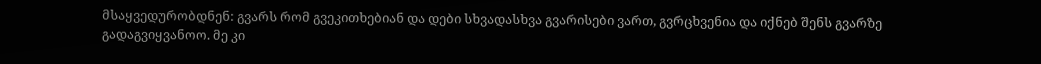მსაყვედურობდნენ: გვარს რომ გვეკითხებიან და დები სხვადასხვა გვარისები ვართ, გვრცხვენია და იქნებ შენს გვარზე გადაგვიყვანოო. მე კი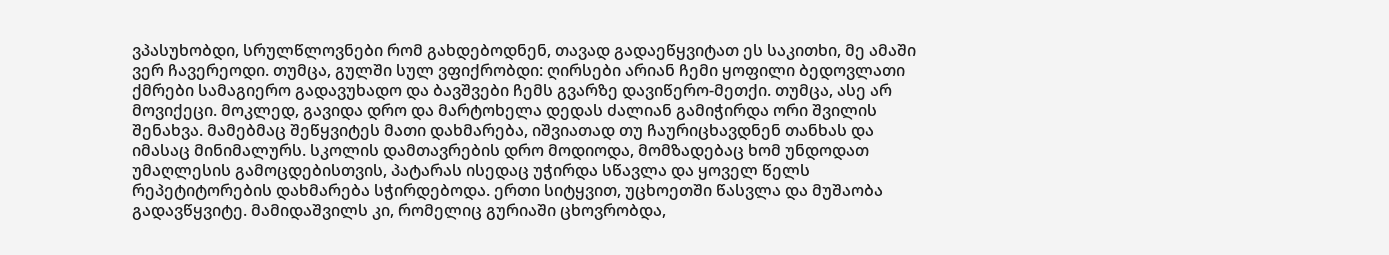ვპასუხობდი, სრულწლოვნები რომ გახდებოდნენ, თავად გადაეწყვიტათ ეს საკითხი, მე ამაში ვერ ჩავერეოდი. თუმცა, გულში სულ ვფიქრობდი: ღირსები არიან ჩემი ყოფილი ბედოვლათი ქმრები სამაგიერო გადავუხადო და ბავშვები ჩემს გვარზე დავიწერო-მეთქი. თუმცა, ასე არ მოვიქეცი. მოკლედ, გავიდა დრო და მარტოხელა დედას ძალიან გამიჭირდა ორი შვილის შენახვა. მამებმაც შეწყვიტეს მათი დახმარება, იშვიათად თუ ჩაურიცხავდნენ თანხას და იმასაც მინიმალურს. სკოლის დამთავრების დრო მოდიოდა, მომზადებაც ხომ უნდოდათ უმაღლესის გამოცდებისთვის, პატარას ისედაც უჭირდა სწავლა და ყოველ წელს რეპეტიტორების დახმარება სჭირდებოდა. ერთი სიტყვით, უცხოეთში წასვლა და მუშაობა გადავწყვიტე. მამიდაშვილს კი, რომელიც გურიაში ცხოვრობდა,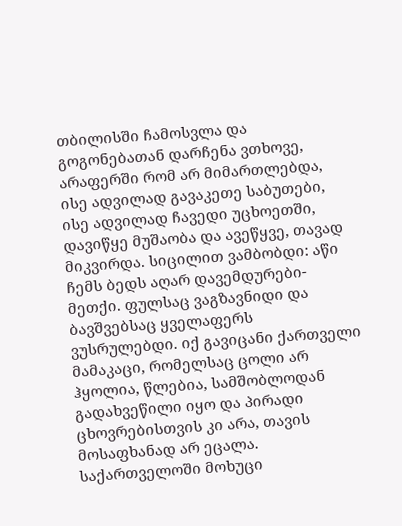თბილისში ჩამოსვლა და გოგონებათან დარჩენა ვთხოვე, არაფერში რომ არ მიმართლებდა, ისე ადვილად გავაკეთე საბუთები, ისე ადვილად ჩავედი უცხოეთში, დავიწყე მუშაობა და ავეწყვე, თავად მიკვირდა. სიცილით ვამბობდი: აწი ჩემს ბედს აღარ დავემდურები-მეთქი. ფულსაც ვაგზავნიდი და ბავშვებსაც ყველაფერს ვუსრულებდი. იქ გავიცანი ქართველი მამაკაცი, რომელსაც ცოლი არ ჰყოლია, წლებია, სამშობლოდან გადახვეწილი იყო და პირადი ცხოვრებისთვის კი არა, თავის მოსაფხანად არ ეცალა. საქართველოში მოხუცი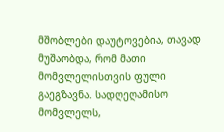მშობლები დაუტოვებია, თავად მუშაობდა, რომ მათი მომვლელისთვის ფული გაეგზავნა. სადღეღამისო მომვლელს,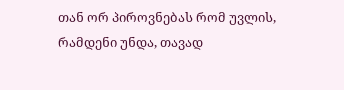თან ორ პიროვნებას რომ უვლის, რამდენი უნდა, თავად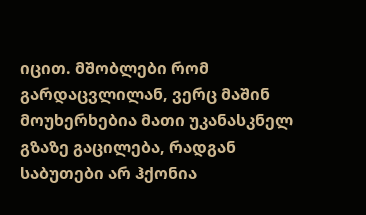იცით. მშობლები რომ გარდაცვლილან, ვერც მაშინ მოუხერხებია მათი უკანასკნელ გზაზე გაცილება, რადგან საბუთები არ ჰქონია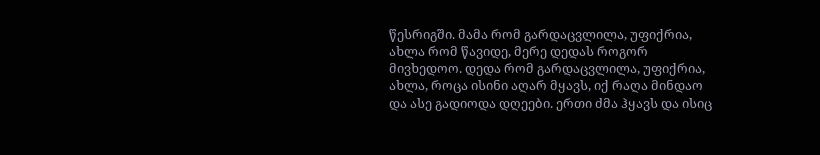წესრიგში. მამა რომ გარდაცვლილა, უფიქრია, ახლა რომ წავიდე, მერე დედას როგორ მივხედოო. დედა რომ გარდაცვლილა, უფიქრია, ახლა, როცა ისინი აღარ მყავს, იქ რაღა მინდაო და ასე გადიოდა დღეები. ერთი ძმა ჰყავს და ისიც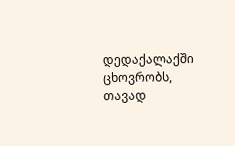დედაქალაქში ცხოვრობს, თავად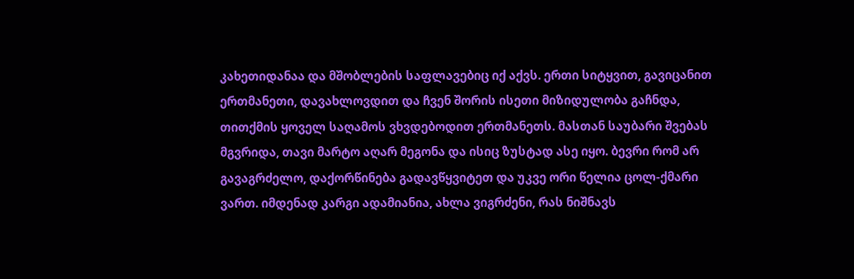კახეთიდანაა და მშობლების საფლავებიც იქ აქვს. ერთი სიტყვით, გავიცანით ერთმანეთი, დავახლოვდით და ჩვენ შორის ისეთი მიზიდულობა გაჩნდა, თითქმის ყოველ საღამოს ვხვდებოდით ერთმანეთს. მასთან საუბარი შვებას მგვრიდა, თავი მარტო აღარ მეგონა და ისიც ზუსტად ასე იყო. ბევრი რომ არ გავაგრძელო, დაქორწინება გადავწყვიტეთ და უკვე ორი წელია ცოლ-ქმარი ვართ. იმდენად კარგი ადამიანია, ახლა ვიგრძენი, რას ნიშნავს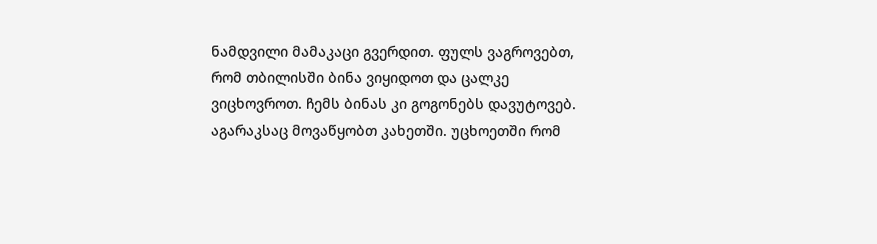ნამდვილი მამაკაცი გვერდით. ფულს ვაგროვებთ, რომ თბილისში ბინა ვიყიდოთ და ცალკე ვიცხოვროთ. ჩემს ბინას კი გოგონებს დავუტოვებ. აგარაკსაც მოვაწყობთ კახეთში. უცხოეთში რომ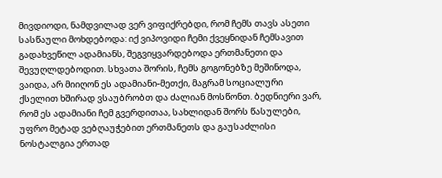მივდიოდი, ნამდვილად ვერ ვიფიქრებდი, რომ ჩემს თავს ასეთი სასწაული მოხდებოდა: იქ ვიპოვიდი ჩემი ქვეყნიდან ჩემსავით გადახვეწილ ადამიანს, შეგვიყვარდებოდა ერთმანეთი და შევუღლდებოდით. სხვათა შორის, ჩემს გოგონებზე მეშინოდა, ვაიდა, არ მიიღონ ეს ადამიანი-მეთქი, მაგრამ სოციალური ქსელით ხშირად ვსაუბრობთ და ძალიან მოსწონთ. ბედნიერი ვარ, რომ ეს ადამიანი ჩემ გვერდითაა, სახლიდან შორს წასულები, უფრო მეტად ვებღაუჭებით ერთმანეთს და გაუსაძლისი ნოსტალგია ერთად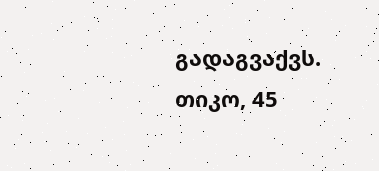გადაგვაქვს.
თიკო, 45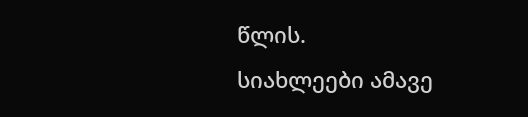წლის.
სიახლეები ამავე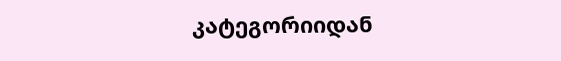კატეგორიიდან